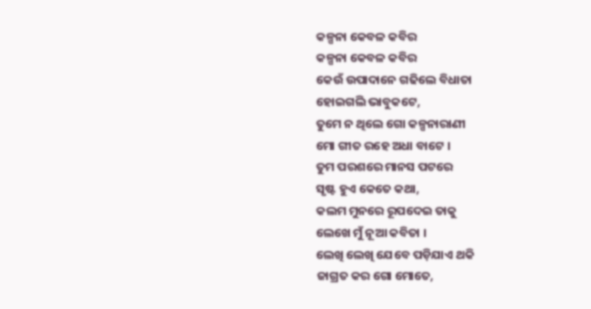କଳ୍ପନା କେବଳ କବିର
କଳ୍ପନା କେବଳ କବିର
କେଉଁ ଉପାଦାନେ ଗଢିଲେ ବିଧାତା
ହୋଇଗଲି ଭାବୁକଟେ,
ତୁମେ ନ ଥିଲେ ଗୋ କଳ୍ପନାରାଣୀ
ମୋ ଗୀତ ରହେ ଅଧା ବାଟେ ।
ତୁମ ପରଶରେ ମାନସ ପଟରେ
ସୃଷ୍ଟ ହୁଏ କେତେ କଥା,
କଲମ ମୁନରେ ରୂପଦେଇ ତାକୁ
ଲେଖେ ମୁଁ ନୂଆ କବିତା ।
ଲେଖି ଲେଖି ଯେବେ ପଡ଼ିଯାଏ ଥକି
ଜାଗ୍ରତ କର ଗୋ ମୋତେ,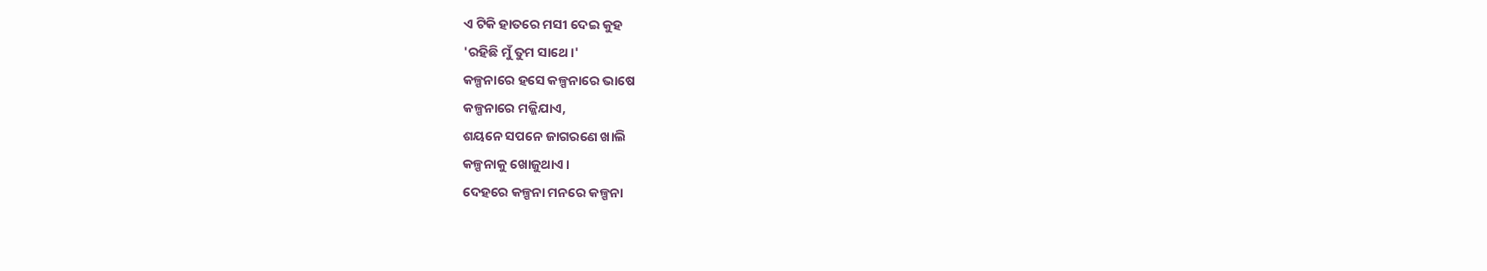ଏ ଟିକି ହାତରେ ମସୀ ଦେଇ କୁହ
'ରହିଛି ମୁଁ ତୁମ ସାଥେ।'
କଳ୍ପନାରେ ହସେ କଳ୍ପନାରେ ଭାଷେ
କଳ୍ପନାରେ ମଜ୍ଜିଯାଏ,
ଶୟନେ ସପନେ ଜାଗରଣେ ଖାଲି
କଳ୍ପନାକୁ ଖୋଜୁଥାଏ।
ଦେହରେ କଳ୍ପନା ମନରେ କଳ୍ପନା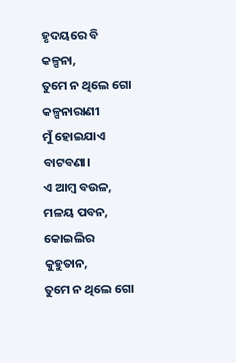ହୃଦୟରେ ବି କଳ୍ପନା,
ତୁମେ ନ ଥିଲେ ଗୋ କଳ୍ପନାରାଣୀ
ମୁଁ ହୋଇଯାଏ ବାଟବଣା।
ଏ ଆମ୍ବ ବଉଳ, ମଳୟ ପବନ,
କୋଇଲିର କୁହୁତାନ,
ତୁମେ ନ ଥିଲେ ଗୋ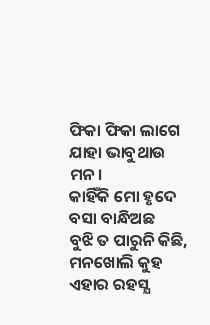ଫିକା ଫିକା ଲାଗେ
ଯାହା ଭାବୁଥାଉ ମନ।
କାହିଁକି ମୋ ହୃଦେ ବସା ବାନ୍ଧିଅଛ
ବୁଝି ତ ପାରୁନି କିଛି,
ମନଖୋଲି କୁହ ଏହାର ରହସ୍ଯ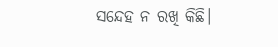ସନ୍ଦେହ ନ ରଖି କିଛି।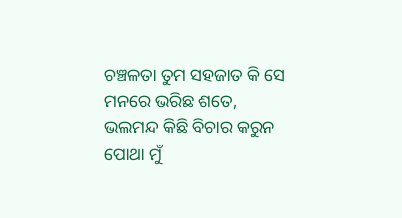ଚଞ୍ଚଳତା ତୁମ ସହଜାତ କି ସେ
ମନରେ ଭରିଛ ଶତେ,
ଭଲମନ୍ଦ କିଛି ବିଚାର କରୁନ
ପୋଥା ମୁଁ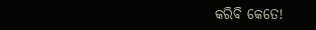କରିବି କେତେ!